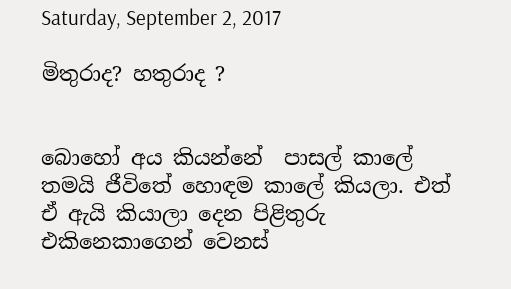Saturday, September 2, 2017

මිතුරාද? හතුරාද ?


බොහෝ අය කියන්නේ  පාසල් කාලේ තමයි ජීවිතේ හොඳම කාලේ කියලා. එත් ඒ ඇයි කියාලා දෙන පිළිතුරු එකිනෙකාගෙන් වෙනස්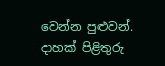වෙන්න පුළුවන්. දාහක් පිළිතුරු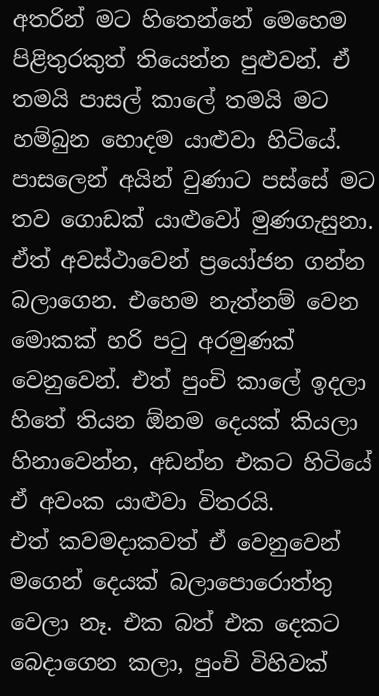අතරින් මට හිතෙන්නේ මෙහෙම පිළිතුරකුත් තියෙන්න පුළුවන්. ඒ තමයි පාසල් කාලේ තමයි මට හම්බුන හොදම යාළුවා හිටියේ. පාසලෙන් අයින් වුණාට පස්සේ මට තව ගොඩක් යාළුවෝ මුණගැසුනා. ඒත් අවස්ථාවෙන් ප්‍රයෝජන ගන්න බලාගෙන. එහෙම නැත්නම් වෙන මොකක් හරි පටු අරමුණක් වෙනුවෙන්. එත් පුංචි කාලේ ඉදලා හිතේ තියන ඕනම දෙයක් කියලා හිනාවෙන්න, අඩන්න එකට හිටියේ ඒ අවංක යාළුවා විතරයි.
එත් කවමදාකවත් ඒ වෙනුවෙන් මගෙන් දෙයක් බලාපොරොත්තු වෙලා නෑ. එක බත් එක දෙකට බෙදාගෙන කලා, පුංචි විහිවක්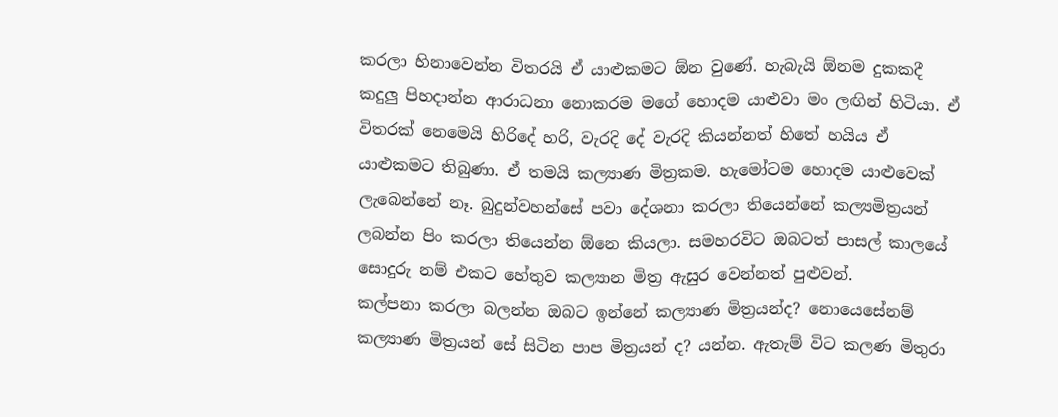කරලා හිනාවෙන්න විතරයි ඒ යාළුකමට ඕන වුණේ. හැබැයි ඕනම දුකකදී කදුලු පිහදාන්න ආරාධනා නොකරම මගේ හොදම යාළුවා මං ලඟින් හිටියා. ඒ විතරක් නෙමෙයි හිරිදේ හරි, වැරදි දේ වැරදි කියන්නත් හිතේ හයිය ඒ යාළුකමට තිබුණා. ඒ තමයි කල්‍යාණ මිත්‍රකම. හැමෝටම හොදම යාළුවෙක් ලැබෙන්නේ නෑ. බුදුන්වහන්සේ පවා දේශනා කරලා තියෙන්නේ කල්‍යමිත්‍රයන් ලබන්න පිං කරලා තියෙන්න ඕනෙ කියලා. සමහරවිට ඔබටත් පාසල් කාලයේ සොදුරු නම් එකට හේතුව කල්‍යාන මිත්‍ර ඇසුර වෙන්නත් පුළුවන්.
කල්පනා කරලා බලන්න ඔබට ඉන්නේ කල්‍යාණ මිත්‍රයන්ද? නොයෙසේනම් කල්‍යාණ මිත්‍රයන් සේ සිටින පාප මිත්‍රයන් ද? යන්න. ඇතැම් විට කලණ මිතුරා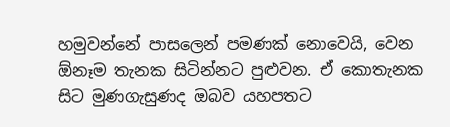හමුවන්නේ පාසලෙන් පමණක් නොවෙයි, වෙන ඕනෑම තැනක සිටින්නට පුළුවන. ඒ කොතැනක සිට මුණගැසුණද ඔබව යහපතට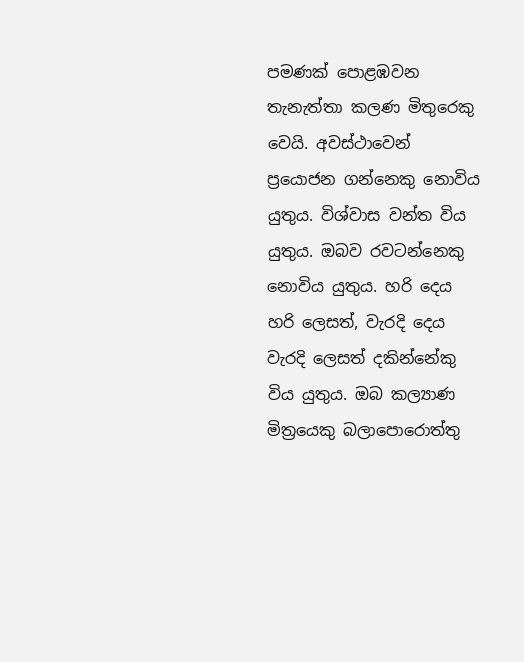පමණක් පොළඹවන තැනැත්තා කලණ මිතුරෙකු වෙයි. අවස්ථාවෙන් ප්‍රයොජන ගන්නෙකු නොවිය යුතුය. විශ්වාස වන්ත විය යුතුය. ඔබව රවටන්නෙකු නොවිය යුතුය. හරි දෙය හරි ලෙසත්, වැරදි දෙය වැරදි ලෙසත් දකින්නේකු විය යුතුය. ඔබ කල්‍යාණ මිත්‍රයෙකු බලාපොරොත්තු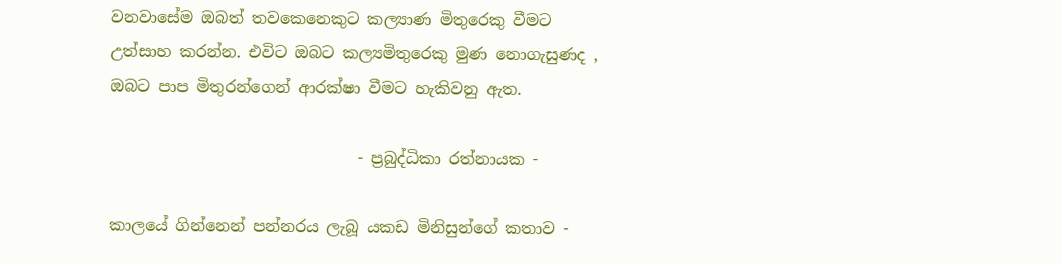වනවාසේම ඔබත් තවකෙනෙකුට කල්‍යාණ මිතුරෙකු වීමට උත්සාහ කරන්න. එවිට ඔබට කල්‍යමිතුරෙකු මුණ නොගැසුණද , ඔබට පාප මිතුරන්ගෙන් ආරක්ෂා වීමට හැකිවනු ඇත.

                               - ප්‍රබුද්ධිකා රත්නායක -

කාලයේ ගින්නෙන් පන්නරය ලැබූ යකඩ මිනිසුන්ගේ කතාව -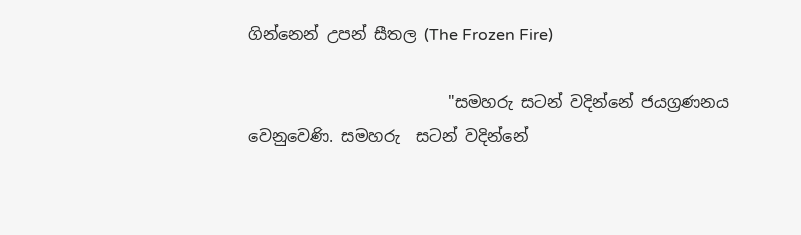ගින්නෙන් උපන් සීතල (The Frozen Fire)

                         "සමහරු සටන් වදින්නේ ජයග්‍රණනය වෙනුවෙණි. සමහරු  සටන් වදින්නේ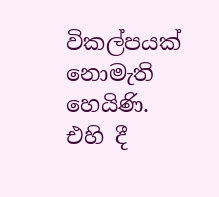විකල්පයක් නොමැති හෙයිණි.  එහි දී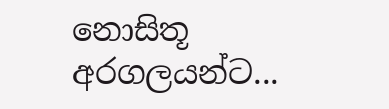නොසිතූ අරගලයන්ට...